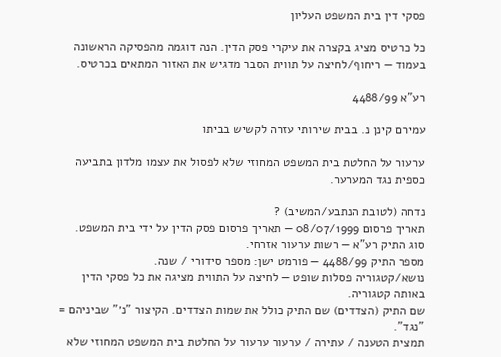פסקי דין בית המשפט העליון

כל כרטיס מציג בקצרה את עיקרי פסק הדין. הנה דוגמה מהפסיקה הראשונה בעמוד — ריחוף/לחיצה על תווית הסבר מדגיש את האזור המתאים בכרטיס.

רע"א 4488/99

עמירם קינן נ. בבית שירותי עזרה לקשיש בביתו

ערעור על החלטת בית המשפט המחוזי שלא לפסול את עצמו מלדון בתביעה כספית נגד המערער.

נדחה (לטובת הנתבע/המשיב) ?
תאריך פרסום 08/07/1999 — תאריך פרסום פסק הדין על ידי בית המשפט.
סוג התיק רע"א — רשות ערעור אזרחי.
מספר התיק 4488/99 — פורמט ישן: מספר סידורי / שנה.
נושא/קטגוריה פסלות שופט — לחיצה על התווית מציגה את כל פסקי הדין באותה קטגוריה.
שם התיק (הצדדים) שם התיק כולל את שמות הצדדים. הקיצור "נ׳" שביניהם = "נגד".
תמצית הטענה / עתירה / ערעור ערעור על החלטת בית המשפט המחוזי שלא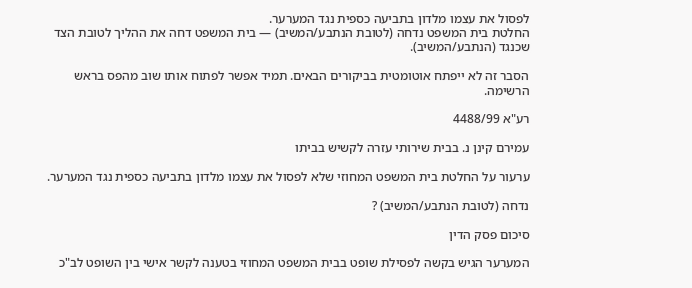לפסול את עצמו מלדון בתביעה כספית נגד המערער.
החלטת בית המשפט נדחה (לטובת הנתבע/המשיב) — בית המשפט דחה את ההליך לטובת הצד שכנגד (הנתבע/המשיב).

הסבר זה לא ייפתח אוטומטית בביקורים הבאים. תמיד אפשר לפתוח אותו שוב מהפס בראש הרשימה.

רע"א 4488/99

עמירם קינן נ. בבית שירותי עזרה לקשיש בביתו

ערעור על החלטת בית המשפט המחוזי שלא לפסול את עצמו מלדון בתביעה כספית נגד המערער.

נדחה (לטובת הנתבע/המשיב) ?

סיכום פסק הדין

המערער הגיש בקשה לפסילת שופט בבית המשפט המחוזי בטענה לקשר אישי בין השופט לב"כ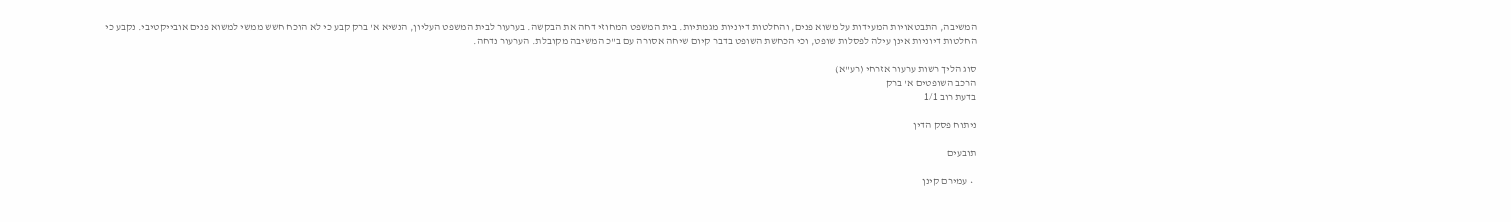המשיבה, התבטאויות המעידות על משוא פנים, והחלטות דיוניות מגמתיות. בית המשפט המחוזי דחה את הבקשה. בערעור לבית המשפט העליון, הנשיא א' ברק קבע כי לא הוכח חשש ממשי למשוא פנים אובייקטיבי. נקבע כי החלטות דיוניות אינן עילה לפסלות שופט, וכי הכחשת השופט בדבר קיום שיחה אסורה עם ב"כ המשיבה מקובלת. הערעור נדחה.

סוג הליך רשות ערעור אזרחי (רע"א)
הרכב השופטים א' ברק
בדעת רוב 1/1

ניתוח פסק הדין

תובעים

  • עמירם קינן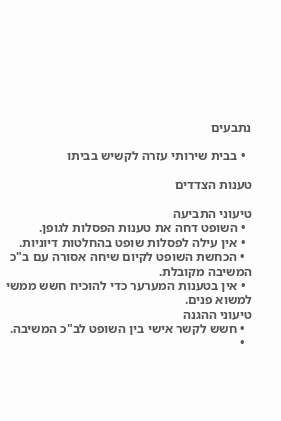נתבעים

  • בבית שירותי עזרה לקשיש בביתו

טענות הצדדים

טיעוני התביעה
  • השופט דחה את טענות הפסלות לגופן.
  • אין עילה לפסלות שופט בהחלטות דיוניות.
  • הכחשת השופט לקיום שיחה אסורה עם ב"כ המשיבה מקובלת.
  • אין בטענות המערער כדי להוכיח חשש ממשי למשוא פנים.
טיעוני ההגנה
  • חשש לקשר אישי בין השופט לב"כ המשיבה.
  •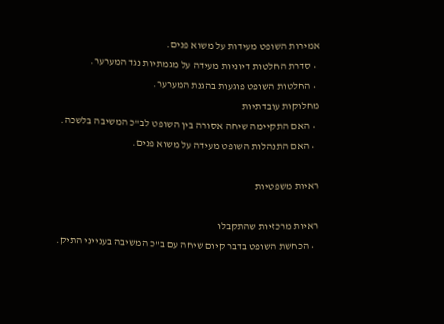אמירות השופט מעידות על משוא פנים.
  • סדרת החלטות דיוניות מעידה על מגמתיות נגד המערער.
  • החלטות השופט פוגעות בהגנת המערער.
מחלוקות עובדתיות
  • האם התקיימה שיחה אסורה בין השופט לב"כ המשיבה בלשכה.
  • האם התנהלות השופט מעידה על משוא פנים.

ראיות משפטיות

ראיות מרכזיות שהתקבלו
  • הכחשת השופט בדבר קיום שיחה עם ב"כ המשיבה בענייני התיק.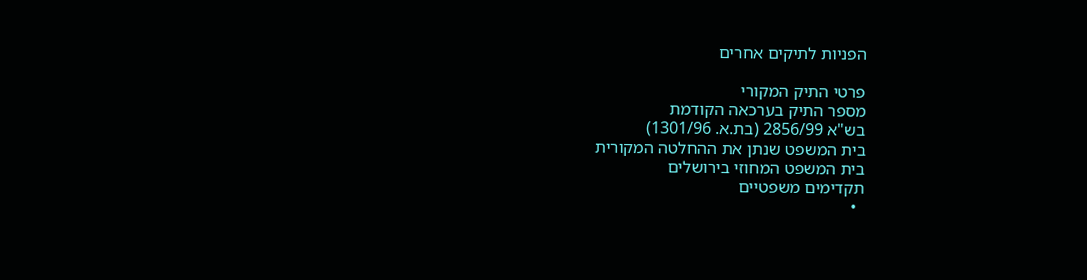הפניות לתיקים אחרים

פרטי התיק המקורי
מספר התיק בערכאה הקודמת
בש"א 2856/99 (בת.א. 1301/96)
בית המשפט שנתן את ההחלטה המקורית
בית המשפט המחוזי בירושלים
תקדימים משפטיים
  •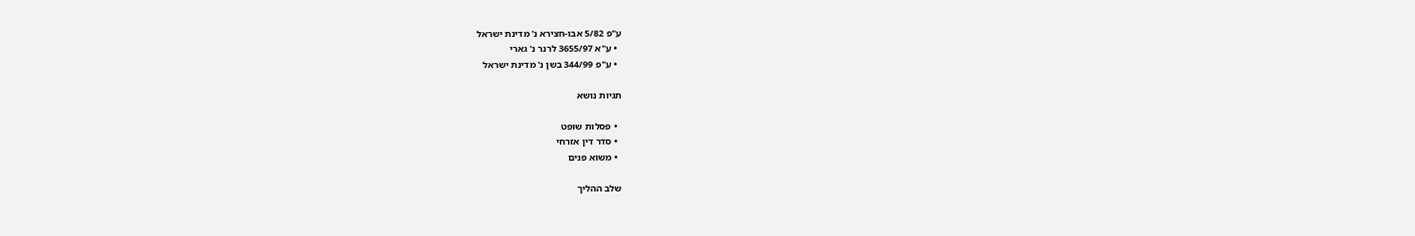ע"פ 5/82 אבו-חצירא נ' מדינת ישראל
  • ע"א 3655/97 לרנר נ' גארי
  • ע"פ 344/99 בשן נ' מדינת ישראל

תגיות נושא

  • פסלות שופט
  • סדר דין אזרחי
  • משוא פנים

שלב ההליך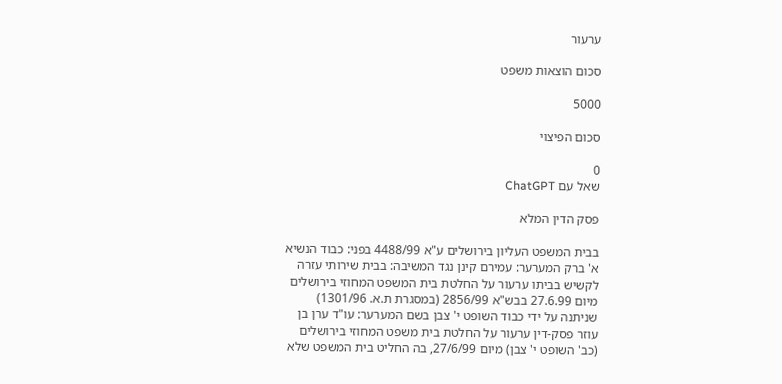ערעור

סכום הוצאות משפט

5000

סכום הפיצוי

0
שאל עם ChatGPT

פסק הדין המלא

בבית המשפט העליון בירושלים ע"א 4488/99 בפני: כבוד הנשיא א' ברק המערער: עמירם קינן נגד המשיבה: בבית שירותי עזרה לקשיש בביתו ערעור על החלטת בית המשפט המחוזי בירושלים מיום 27.6.99 בבש"א 2856/99 (במסגרת ת.א. 1301/96) שניתנה על ידי כבוד השופט י' צבן בשם המערער: עו"ד ערן בן עוזר פסק-דין ערעור על החלטת בית משפט המחוזי בירושלים (כב' השופט י' צבן) מיום 27/6/99, בה החליט בית המשפט שלא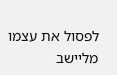לפסול את עצמו מליישב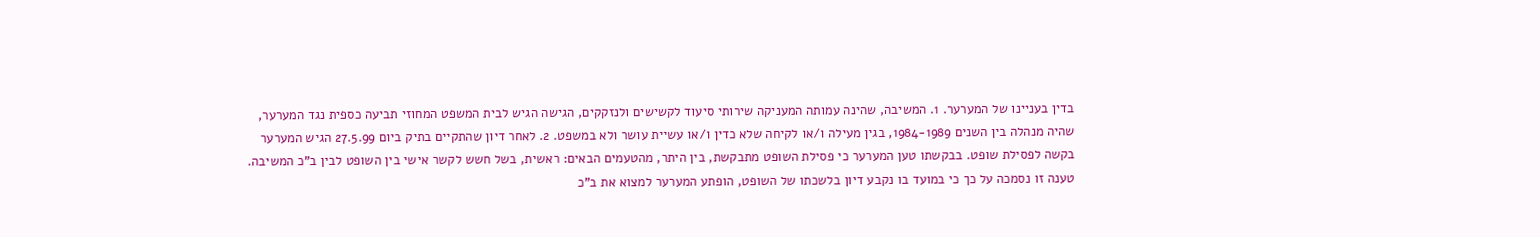בדין בעניינו של המערער. 1. המשיבה, שהינה עמותה המעניקה שירותי סיעוד לקשישים ולנזקקים, הגישה הגיש לבית המשפט המחוזי תביעה כספית נגד המערער, שהיה מנהלה בין השנים 1984-1989, בגין מעילה ו/או לקיחה שלא כדין ו/או עשיית עושר ולא במשפט. 2. לאחר דיון שהתקיים בתיק ביום 27.5.99 הגיש המערער בקשה לפסילת שופט. בבקשתו טען המערער כי פסילת השופט מתבקשת, בין היתר, מהטעמים הבאים: ראשית, בשל חשש לקשר אישי בין השופט לבין ב"כ המשיבה. טענה זו נסמכה על כך כי במועד בו נקבע דיון בלשכתו של השופט, הופתע המערער למצוא את ב"כ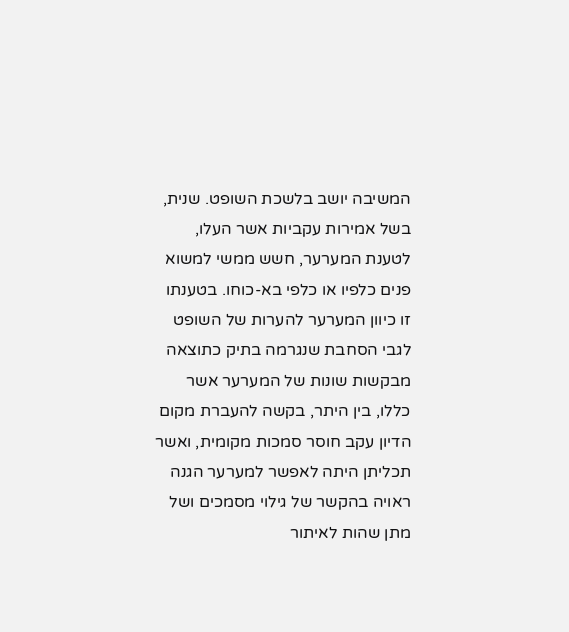המשיבה יושב בלשכת השופט. שנית, בשל אמירות עקביות אשר העלו, לטענת המערער, חשש ממשי למשוא פנים כלפיו או כלפי בא-כוחו. בטענתו זו כיוון המערער להערות של השופט לגבי הסחבת שנגרמה בתיק כתוצאה מבקשות שונות של המערער אשר כללו, בין היתר, בקשה להעברת מקום הדיון עקב חוסר סמכות מקומית, ואשר תכליתן היתה לאפשר למערער הגנה ראויה בהקשר של גילוי מסמכים ושל מתן שהות לאיתור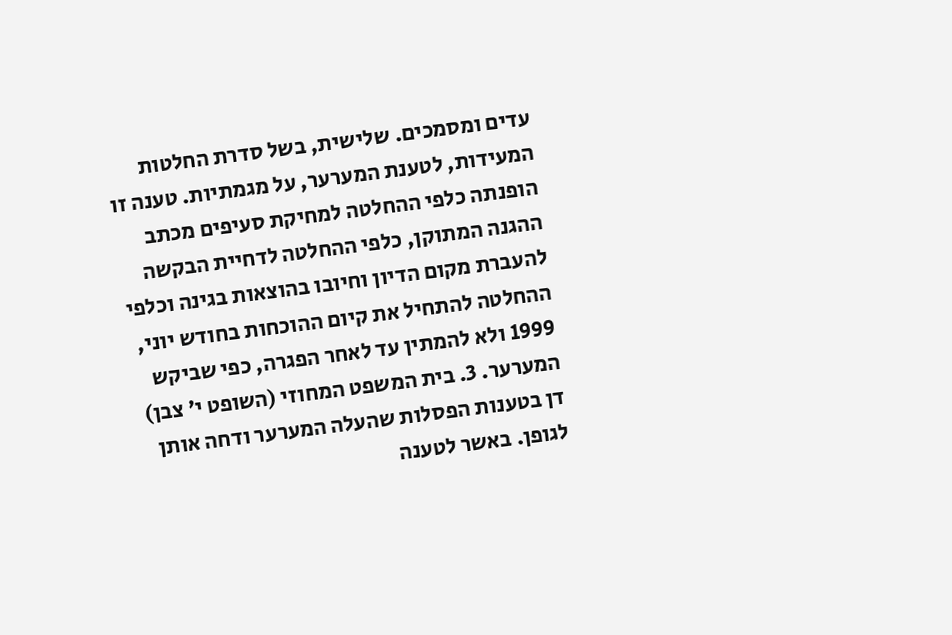עדים ומסמכים. שלישית, בשל סדרת החלטות המעידות, לטענת המערער, על מגמתיות. טענה זו הופנתה כלפי ההחלטה למחיקת סעיפים מכתב ההגנה המתוקן, כלפי ההחלטה לדחיית הבקשה להעברת מקום הדיון וחיובו בהוצאות בגינה וכלפי ההחלטה להתחיל את קיום ההוכחות בחודש יוני, 1999 ולא להמתין עד לאחר הפגרה, כפי שביקש המערער. 3. בית המשפט המחוזי (השופט י' צבן) דן בטענות הפסלות שהעלה המערער ודחה אותן לגופן. באשר לטענה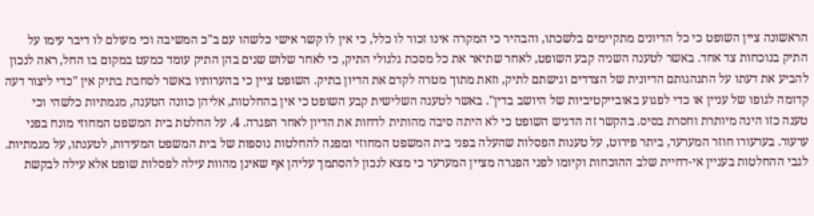הראשונה ציין השופט כי כל הדיונים מתקיימים בלשכתו, והבהיר כי המקרה אינו זכור לו כלל, כי אין לו קשר אישי כלשהו עם ב"כ המשיבה וכי מעולם לו דיבר עימו על התיק בנוכחות צד אחד. באשר לטענה השניה קבע השופט, לאחר שתיאר את כל מסכת גלגולי התיק, כי לאחר שלוש שנים בהן התיק עומד כמעט במקום בו החל, ראה לנכון להביע את דעתו על התנהגותם הדיונית של הצדדים וגישתם לתיק, וזאת מתוך מטרה לקדם את הדיון בתיק. השופט ציין כי בהערותיו באשר לסחבת בתיק אין "כדי ליצור דעה קדומה לגופו של עניין או כדי לפגוע באובייקטיביות של היושב בדין". באשר לטענה השלישית קבע השופט כי אין בהחלטות, אליהן כוונה הטענה, מגמתיות כלשהי וכי טענה כזו הינה מיותרת וחסרת בסיס. בהקשר זה הדגיש השופט כי לא היתה סיבה מהותית לדחות את הדיון לאחר הפגרה. 4. על החלטת בית המשפט המחוזי מונח בפני ערעור. בערעורו חוזר המערער, ביתר פירוט, על טענות הפסלות שהעלה בפני בית המשפט המחוזי ומפנה להחלטות נוספות של בית המשפט המעידות, לטענתו, על מגמתיות. לגבי ההחלטות בעניין אי-דחיית שלב ההוכחות וקיומו לפני הפגרה מציין המערער כי מצא לנכון להסתמך עליהן אף שאינן מהוות עילה לפסלות שופט אלא עילה לבקשת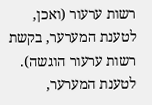רשות ערעור (ואכן, לטענת המערער, בקשת רשות ערעור הוגשה). לטענת המערער,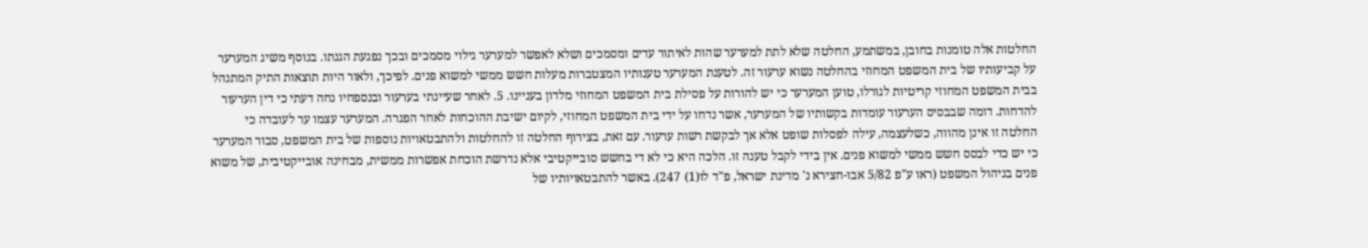החלטות אלה טומנות בחובן, במשתמע, החלטה שלא לתת למערער שהות לאיתור עדים ומסמכים ושלא לאפשר למערער גילוי מסמכים ובכך נפגעת הגנתו. בנוסף משיג המערער על קביעותיו של בית המשפט המחוזי בהחלטה נשוא ערעור זה. לטענת המערער טענותיו המצטברות מעלות חשש ממשי למשוא פנים. לפיכך, ולאור היות תוצאות התיק המתנהל בבית המשפט המחוזי קריטיות לגורלו, טוען המערער כי יש להורות על פסילת בית המשפט המחוזי מלדון בעניינו. 5. לאחר שעיינתי בערעור ובנספחיו נחה דעתי כי דין הערעור להדחות. דומה שבבסיס הערעור עומדות בקשותיו של המערער, אשר נדחו על ידי בית המשפט המחוזי, לקיום ישיבת ההוכחות לאחר הפגרה. המערער עצמו ער לעובדה כי החלטה זו אינן מהווה, כשלעצמה, עילה לפסלות שופט אלא אך לבקשת רשות ערעור. עם זאת, בצירוף החלטה זו להחלטות ולהתבטאויות נוספות של בית המשפט, סבור המערער כי יש כדי לבסס חשש ממשי למשוא פנים. אין בידי לקבל טענה זו. הלכה היא כי לא די בחשש סובייקטיבי אלא נדרשת הוכחת אפשרות ממשית, מבחינה אובייקטיבית, של משוא פנים בניהול המשפט (ראו ע"פ 5/82 אבו-חצירא נ' מדינת ישראל, פ"ד לו(1) 247). באשר להתבטאויותיו של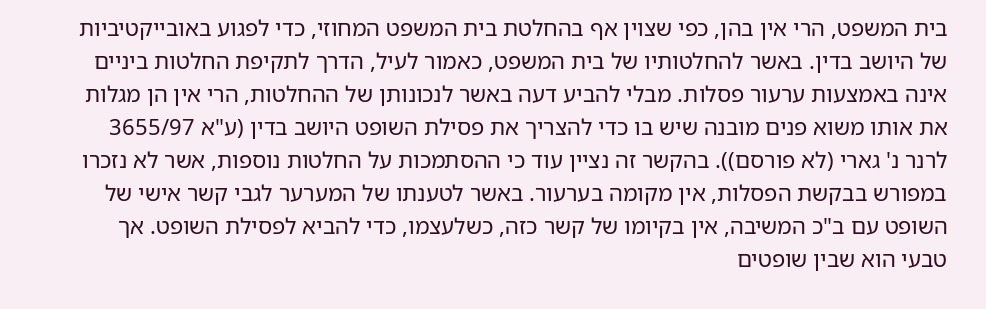בית המשפט, הרי אין בהן, כפי שצוין אף בהחלטת בית המשפט המחוזי, כדי לפגוע באובייקטיביות של היושב בדין. באשר להחלטותיו של בית המשפט, כאמור לעיל, הדרך לתקיפת החלטות ביניים אינה באמצעות ערעור פסלות. מבלי להביע דעה באשר לנכונותן של ההחלטות, הרי אין הן מגלות את אותו משוא פנים מובנה שיש בו כדי להצריך את פסילת השופט היושב בדין (ע"א 3655/97 לרנר נ' גארי (לא פורסם)). בהקשר זה נציין עוד כי ההסתמכות על החלטות נוספות, אשר לא נזכרו במפורש בבקשת הפסלות, אין מקומה בערעור. באשר לטענתו של המערער לגבי קשר אישי של השופט עם ב"כ המשיבה, אין בקיומו של קשר כזה, כשלעצמו, כדי להביא לפסילת השופט. אך טבעי הוא שבין שופטים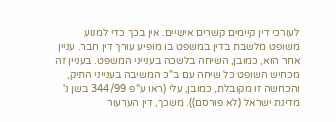לעורכי דין קיימים קשרים אישיים. אין בכך כדי למנוע משופט מלשבת בדין במשפט בו מופיע עורך דין חבר. עניין אחר הוא, כמובן, השיחה בלשכה בענייני המשפט. בעניין זה מכחיש השופט כל שיחה עם ב"כ המשיבה בענייני התיק, והכחשה זו מקובלת, כמובן, עלי (ראו ע"פ 344/99 בשן נ' מדינת ישראל (לא פורסם)). משכך, דין הערעור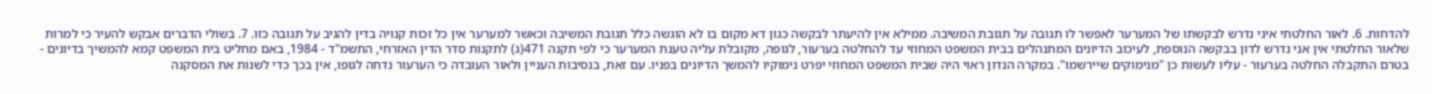להדחות. 6. לאור החלטתי איני נדרש לבקשתו של המערער לאפשר לו תגובה על תגובת המשיבה. ממילא אין להיעתר לבקשה כגון דא מקום בו לא הוגשה כלל תגובת המשיבה וכאשר למערער אין כל זכות קנויה בדין להגיב על תגובה כזו. 7. בשולי הדברים אבקש להעיר כי למרות שלאור החלטתי אין אני נדרש לדון בבקשה הנוספת, לעיכוב הדיונים המתנהלים בבית המשפט המחוזי עד להחלטה בערעור, לגופה, מקובלת עליה טענת המערער כי לפי תקנה 471(ג) לתקנות סדר הדין האזרחי, התשמ"ד - 1984, באם מחליט בית המשפט קמא להמשיך בדיונים - בטרם התקבלה החלטה בערעור - עליו לעשות כן "מנימוקים שיירשמו". במקרה הנדון ראוי היה שבית המשפט המחוזי יפרט נימוקיו להמשך הדיונים בפניו. עם זאת, בנסיבות העניין ולאור העובדה כי הערעור נדחה לגופו, אין בכך כדי לשנות את המסקנה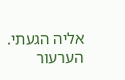אליה הגעתי. הערעור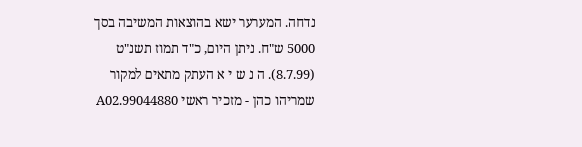נדחה. המערער ישא בהוצאות המשיבה בסך 5000 ש"ח. ניתן היום, כ"ד תמוז תשנ"ט (8.7.99). ה נ ש י א העתק מתאים למקור שמריהו כהן - מזכיר ראשי 99044880.A02